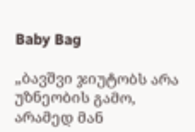Baby Bag

„ბავშვი ჯიუტობს არა უზნეობის გამო, არამედ მან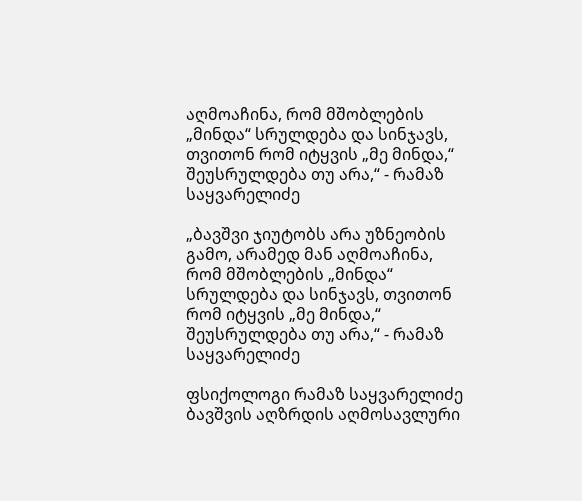აღმოაჩინა, რომ მშობლების „მინდა“ სრულდება და სინჯავს, თვითონ რომ იტყვის „მე მინდა,“ შეუსრულდება თუ არა,“ - რამაზ საყვარელიძე

„ბავშვი ჯიუტობს არა უზნეობის გამო, არამედ მან აღმოაჩინა, რომ მშობლების „მინდა“ სრულდება და სინჯავს, თვითონ რომ იტყვის „მე მინდა,“ შეუსრულდება თუ არა,“ - რამაზ საყვარელიძე

ფსიქოლოგი რამაზ საყვარელიძე ბავშვის აღზრდის აღმოსავლური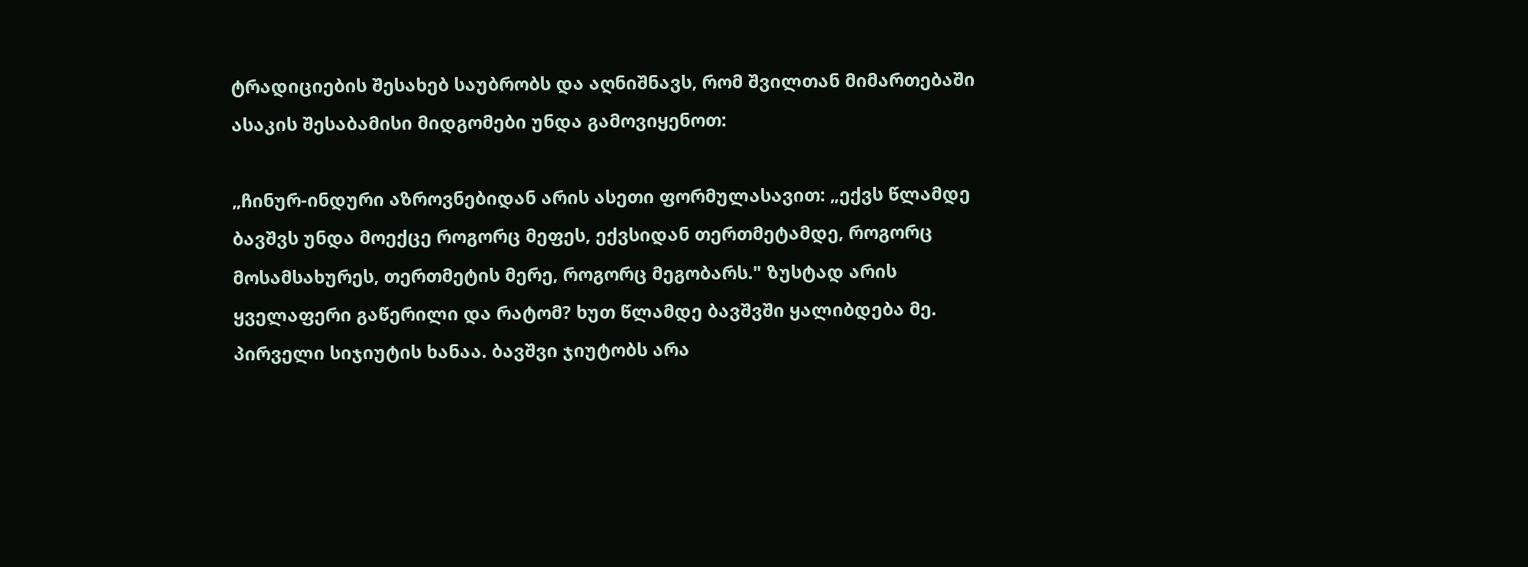ტრადიციების შესახებ საუბრობს და აღნიშნავს, რომ შვილთან მიმართებაში ასაკის შესაბამისი მიდგომები უნდა გამოვიყენოთ:

„ჩინურ-ინდური აზროვნებიდან არის ასეთი ფორმულასავით: „ექვს წლამდე ბავშვს უნდა მოექცე როგორც მეფეს, ექვსიდან თერთმეტამდე, როგორც მოსამსახურეს, თერთმეტის მერე, როგორც მეგობარს." ზუსტად არის ყველაფერი გაწერილი და რატომ? ხუთ წლამდე ბავშვში ყალიბდება მე. პირველი სიჯიუტის ხანაა. ბავშვი ჯიუტობს არა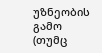უზნეობის გამო (თუმც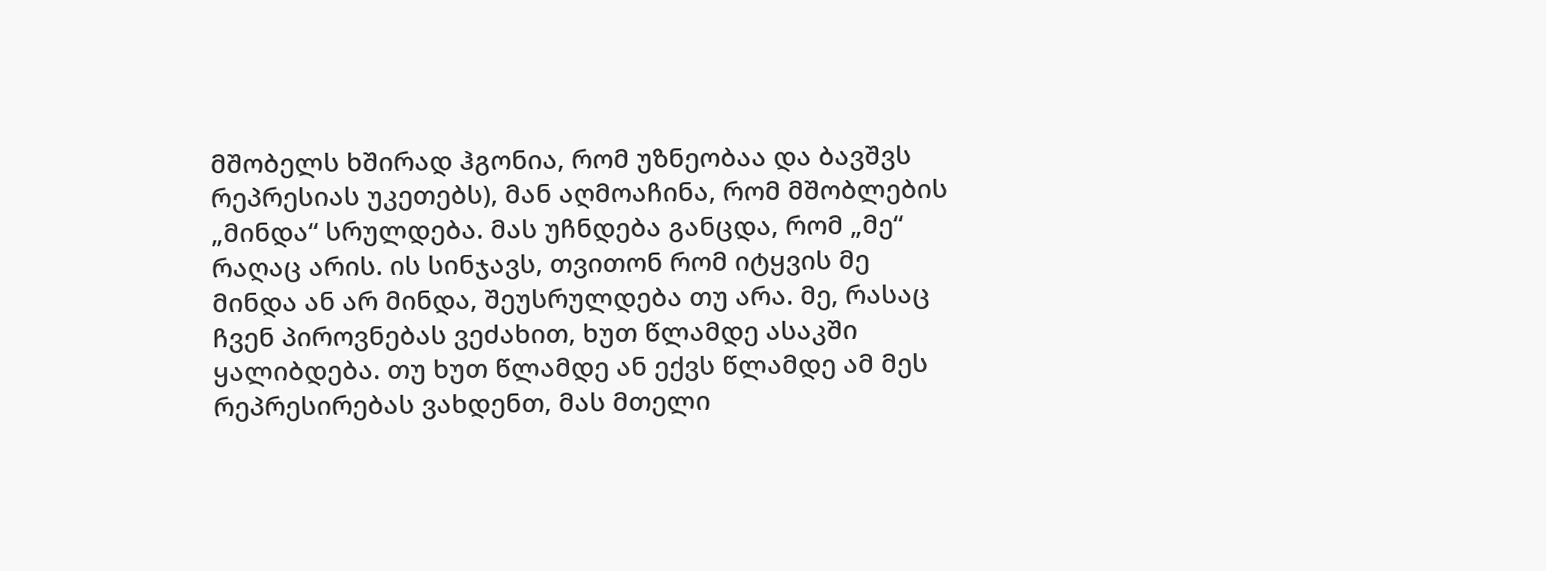მშობელს ხშირად ჰგონია, რომ უზნეობაა და ბავშვს რეპრესიას უკეთებს), მან აღმოაჩინა, რომ მშობლების „მინდა“ სრულდება. მას უჩნდება განცდა, რომ „მე“ რაღაც არის. ის სინჯავს, თვითონ რომ იტყვის მე მინდა ან არ მინდა, შეუსრულდება თუ არა. მე, რასაც ჩვენ პიროვნებას ვეძახით, ხუთ წლამდე ასაკში ყალიბდება. თუ ხუთ წლამდე ან ექვს წლამდე ამ მეს რეპრესირებას ვახდენთ, მას მთელი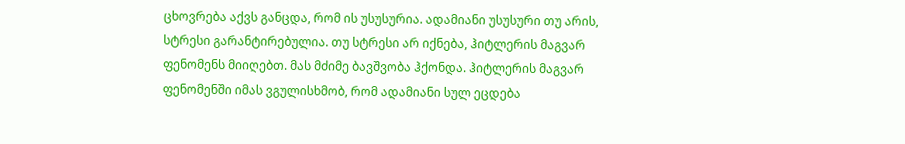ცხოვრება აქვს განცდა, რომ ის უსუსურია. ადამიანი უსუსური თუ არის, სტრესი გარანტირებულია. თუ სტრესი არ იქნება, ჰიტლერის მაგვარ ფენომენს მიიღებთ. მას მძიმე ბავშვობა ჰქონდა. ჰიტლერის მაგვარ ფენომენში იმას ვგულისხმობ, რომ ადამიანი სულ ეცდება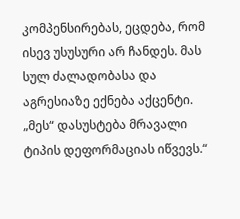კომპენსირებას, ეცდება, რომ ისევ უსუსური არ ჩანდეს. მას სულ ძალადობასა და აგრესიაზე ექნება აქცენტი. „მეს“ დასუსტება მრავალი ტიპის დეფორმაციას იწვევს.“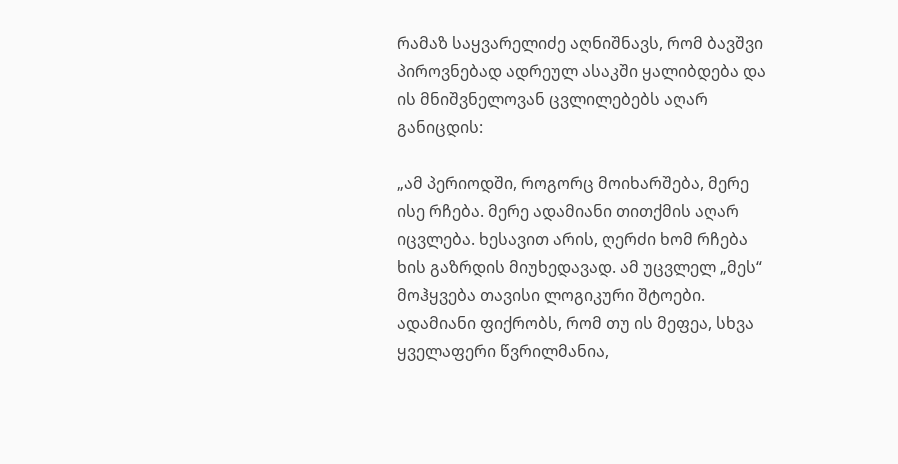რამაზ საყვარელიძე აღნიშნავს, რომ ბავშვი პიროვნებად ადრეულ ასაკში ყალიბდება და ის მნიშვნელოვან ცვლილებებს აღარ განიცდის:

„ამ პერიოდში, როგორც მოიხარშება, მერე ისე რჩება. მერე ადამიანი თითქმის აღარ იცვლება. ხესავით არის, ღერძი ხომ რჩება ხის გაზრდის მიუხედავად. ამ უცვლელ „მეს“ მოჰყვება თავისი ლოგიკური შტოები. ადამიანი ფიქრობს, რომ თუ ის მეფეა, სხვა ყველაფერი წვრილმანია,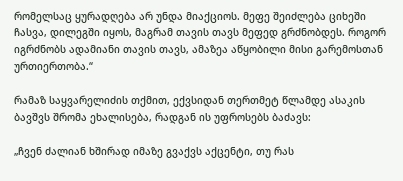რომელსაც ყურადღება არ უნდა მიაქციოს. მეფე შეიძლება ციხეში ჩასვა, დილეგში იყოს, მაგრამ თავის თავს მეფედ გრძნობდეს. როგორ იგრძნობს ადამიანი თავის თავს, ამაზეა აწყობილი მისი გარემოსთან ურთიერთობა.“

რამაზ საყვარელიძის თქმით, ექვსიდან თერთმეტ წლამდე ასაკის ბავშვს შრომა ეხალისება, რადგან ის უფროსებს ბაძავს:

„ჩვენ ძალიან ხშირად იმაზე გვაქვს აქცენტი, თუ რას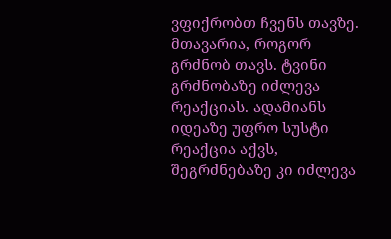ვფიქრობთ ჩვენს თავზე. მთავარია, როგორ გრძნობ თავს. ტვინი გრძნობაზე იძლევა რეაქციას. ადამიანს იდეაზე უფრო სუსტი რეაქცია აქვს, შეგრძნებაზე კი იძლევა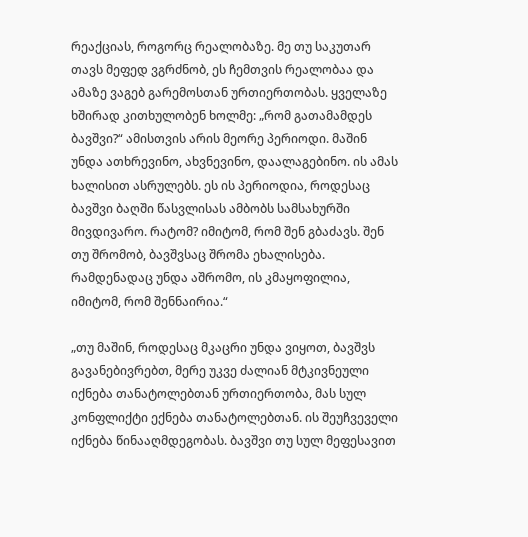რეაქციას, როგორც რეალობაზე. მე თუ საკუთარ თავს მეფედ ვგრძნობ, ეს ჩემთვის რეალობაა და ამაზე ვაგებ გარემოსთან ურთიერთობას. ყველაზე ხშირად კითხულობენ ხოლმე: „რომ გათამამდეს ბავშვი?“ ამისთვის არის მეორე პერიოდი. მაშინ უნდა ათხრევინო, ახვნევინო, დაალაგებინო. ის ამას ხალისით ასრულებს. ეს ის პერიოდია, როდესაც ბავშვი ბაღში წასვლისას ამბობს სამსახურში მივდივარო. რატომ? იმიტომ, რომ შენ გბაძავს. შენ თუ შრომობ, ბავშვსაც შრომა ეხალისება. რამდენადაც უნდა აშრომო, ის კმაყოფილია, იმიტომ, რომ შენნაირია.“

„თუ მაშინ, როდესაც მკაცრი უნდა ვიყოთ, ბავშვს გავანებივრებთ, მერე უკვე ძალიან მტკივნეული იქნება თანატოლებთან ურთიერთობა, მას სულ კონფლიქტი ექნება თანატოლებთან. ის შეუჩვეველი იქნება წინააღმდეგობას. ბავშვი თუ სულ მეფესავით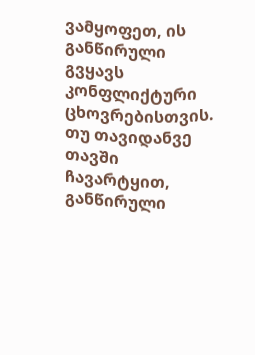ვამყოფეთ, ის განწირული გვყავს კონფლიქტური ცხოვრებისთვის. თუ თავიდანვე თავში ჩავარტყით, განწირული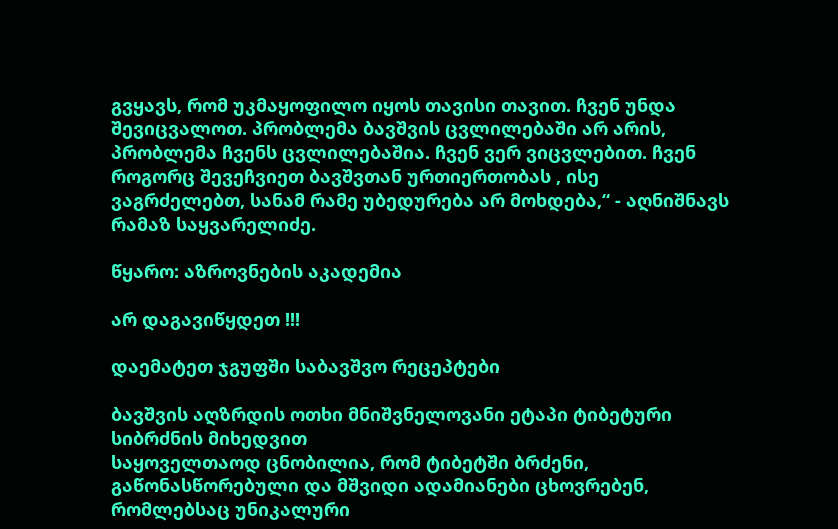გვყავს, რომ უკმაყოფილო იყოს თავისი თავით. ჩვენ უნდა შევიცვალოთ. პრობლემა ბავშვის ცვლილებაში არ არის, პრობლემა ჩვენს ცვლილებაშია. ჩვენ ვერ ვიცვლებით. ჩვენ როგორც შევეჩვიეთ ბავშვთან ურთიერთობას , ისე ვაგრძელებთ, სანამ რამე უბედურება არ მოხდება,“ - აღნიშნავს რამაზ საყვარელიძე.

წყარო: აზროვნების აკადემია

არ დაგავიწყდეთ !!!

დაემატეთ ჯგუფში საბავშვო რეცეპტები

ბავშვის აღზრდის ოთხი მნიშვნელოვანი ეტაპი ტიბეტური სიბრძნის მიხედვით
საყოველთაოდ ცნობილია, რომ ტიბეტში ბრძენი, გაწონასწორებული და მშვიდი ადამიანები ცხოვრებენ, რომლებსაც უნიკალური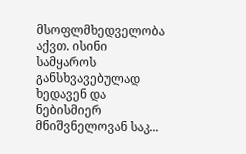მსოფლმხედველობა აქვთ. ისინი სამყაროს განსხვავებულად ხედავენ და ნებისმიერ მნიშვნელოვან საკ...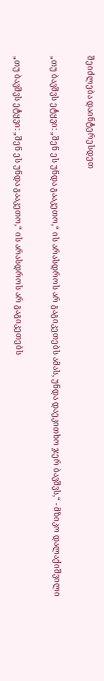შეიძლება დაინტერესდეთ

„თუ ბავშვს ეტყვი: „შენ ეს უნდა გააკეთო,“ ის არასდროს არ გაგიკეთებს ამას, უნდა დაეკითხო ჯერ ბავშვს,“ - მზიკო დალაქიშვილი

„თუ ბავშვს ეტყვი: „შენ ეს უნდა გააკეთო,“ ის არასდროს არ გაგიკეთებს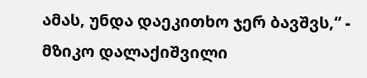ამას, უნდა დაეკითხო ჯერ ბავშვს,“ - მზიკო დალაქიშვილი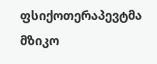ფსიქოთერაპევტმა მზიკო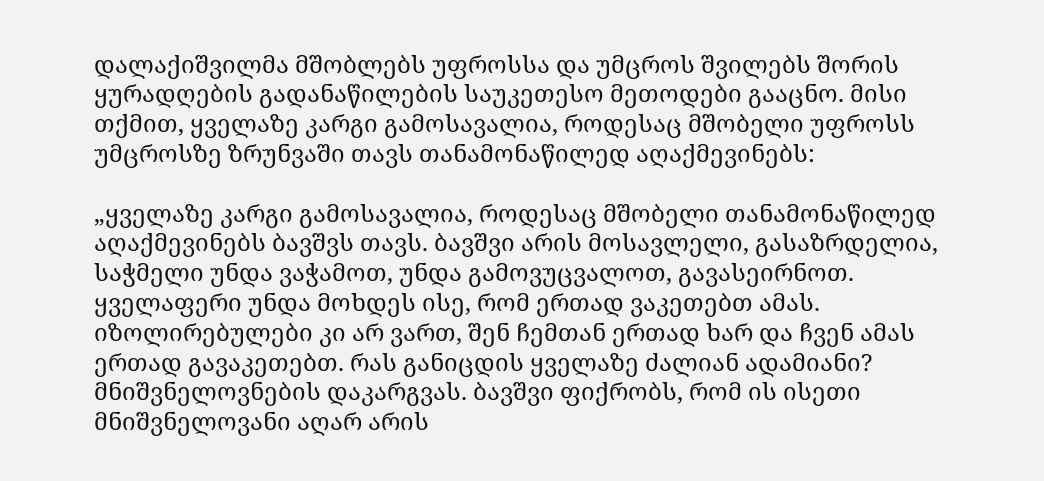დალაქიშვილმა მშობლებს უფროსსა და უმცროს შვილებს შორის ყურადღების გადანაწილების საუკეთესო მეთოდები გააცნო. მისი თქმით, ყველაზე კარგი გამოსავალია, როდესაც მშობელი უფროსს უმცროსზე ზრუნვაში თავს თანამონაწილედ აღაქმევინებს:

„ყველაზე კარგი გამოსავალია, როდესაც მშობელი თანამონაწილედ აღაქმევინებს ბავშვს თავს. ბავშვი არის მოსავლელი, გასაზრდელია, საჭმელი უნდა ვაჭამოთ, უნდა გამოვუცვალოთ, გავასეირნოთ. ყველაფერი უნდა მოხდეს ისე, რომ ერთად ვაკეთებთ ამას. იზოლირებულები კი არ ვართ, შენ ჩემთან ერთად ხარ და ჩვენ ამას ერთად გავაკეთებთ. რას განიცდის ყველაზე ძალიან ადამიანი? მნიშვნელოვნების დაკარგვას. ბავშვი ფიქრობს, რომ ის ისეთი მნიშვნელოვანი აღარ არის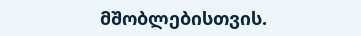მშობლებისთვის.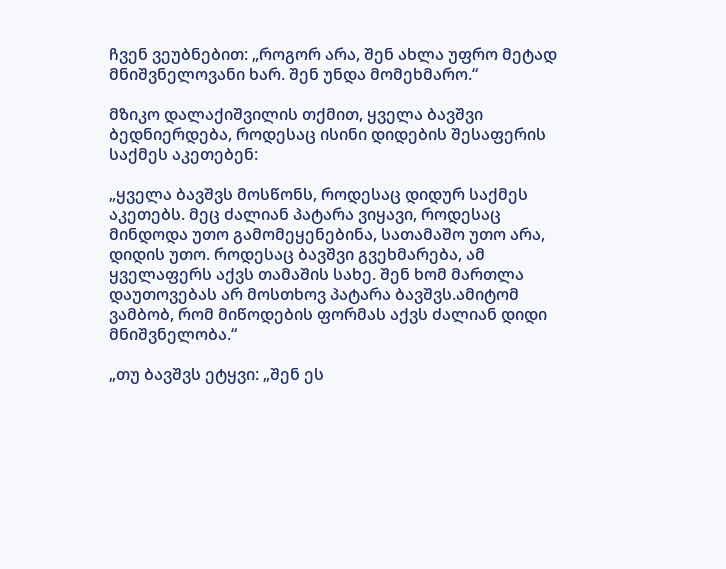ჩვენ ვეუბნებით: „როგორ არა, შენ ახლა უფრო მეტად მნიშვნელოვანი ხარ. შენ უნდა მომეხმარო.“

მზიკო დალაქიშვილის თქმით, ყველა ბავშვი ბედნიერდება, როდესაც ისინი დიდების შესაფერის საქმეს აკეთებენ:

„ყველა ბავშვს მოსწონს, როდესაც დიდურ საქმეს აკეთებს. მეც ძალიან პატარა ვიყავი, როდესაც მინდოდა უთო გამომეყენებინა, სათამაშო უთო არა, დიდის უთო. როდესაც ბავშვი გვეხმარება, ამ ყველაფერს აქვს თამაშის სახე. შენ ხომ მართლა დაუთოვებას არ მოსთხოვ პატარა ბავშვს.ამიტომ ვამბობ, რომ მიწოდების ფორმას აქვს ძალიან დიდი მნიშვნელობა.“

„თუ ბავშვს ეტყვი: „შენ ეს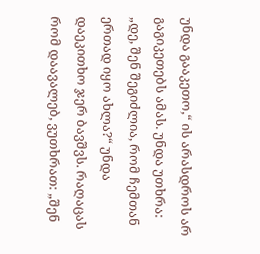უნდა გააკეთო,“ ის არასდროს არ გაგიკეთებს ამას. უნდა უთხრა: „დე, შენ შეგიძლია, რომ ჩემთან ერთად იყო ახლა?“ უნდა დაეკითხო ჯერ ბავშვს. რაღაცას რომ დაავალებ, ვუთხრათ: „შენ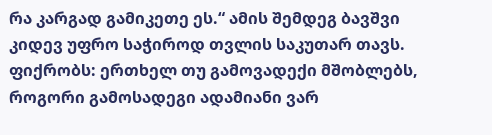რა კარგად გამიკეთე ეს.“ ამის შემდეგ ბავშვი კიდევ უფრო საჭიროდ თვლის საკუთარ თავს. ფიქრობს: ერთხელ თუ გამოვადექი მშობლებს, როგორი გამოსადეგი ადამიანი ვარ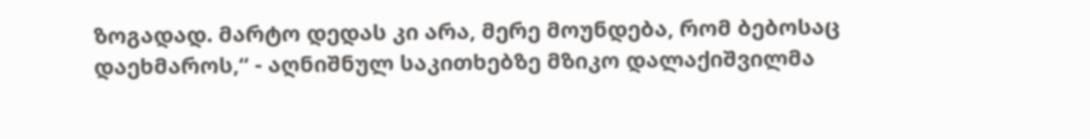ზოგადად. მარტო დედას კი არა, მერე მოუნდება, რომ ბებოსაც დაეხმაროს,“ - აღნიშნულ საკითხებზე მზიკო დალაქიშვილმა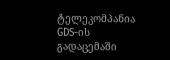ტელეკომპანია GDS-ის გადაცემაში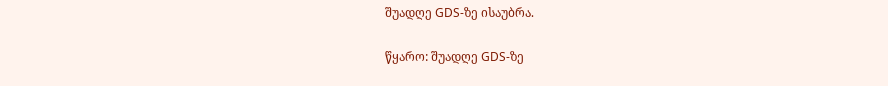შუადღე GDS-ზე ისაუბრა.

წყარო: შუადღე GDS-ზე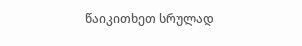წაიკითხეთ სრულად